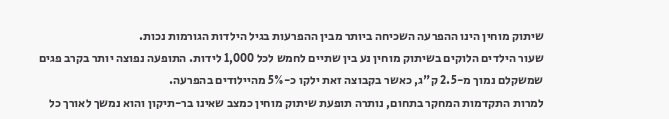שיתוק מוחין הינו ההפרעה השכיחה ביותר מבין ההפרעות בגיל הילדות הגורמות נכות.
שעור הילדים הלוקים בשיתוק מוחין נע בין שתיים לחמש לכל 1,000 לידות. התופעה נפוצה יותר בקרב פגים שמשקלם נמוך מ-2.5 ק"ג, כאשר בקבוצה זאת ילקו כ-5% מהיילודים בהפרעה.
למרות התקדמות המחקר בתחום, נותרה תופעת שיתוק מוחין כמצב שאינו בר-תיקון והוא נמשך לאורך כל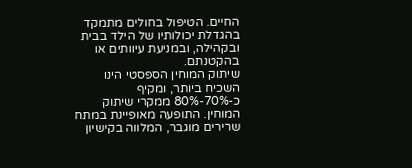החיים. הטיפול בחולים מתמקד בהגדלת יכולותיו של הילד בבית ובקהילה, ובמניעת עיוותים או בהקטנתם.
שיתוק המוחין הספסטי הינו השכיח ביותר, ומקיף כ-70%-80% ממקרי שיתוק המוחין. התופעה מאופיינת במתח שרירים מוגבר, המלווה בקישיון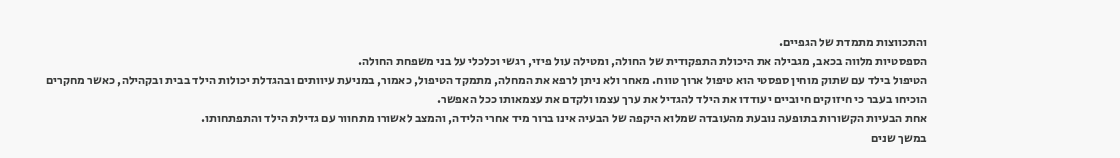והתכווצות מתמדת של הגפיים.
הספסטיות מלווה בכאב, מגבילה את היכולת התפקודית של החולה, ומטילה עול פיזי, רגשי וכלכלי על בני משפחת החולה.
הטיפול בילד עם שתוק מוחין ספסטי הוא טיפול ארוך טווח. מאחר ולא ניתן לרפא את המחלה, מתמקד הטיפול, כאמור, במניעת עיוותים ובהגדלת יכולות הילד בבית ובקהילה, כאשר מחקרים הוכיחו בעבר כי חיזוקים חיוביים יעודדו את הילד להגדיל את ערך עצמו ולקדם את עצמאותו ככל האפשר.
אחת הבעיות הקשורות בתופעה נובעת מהעובדה שמלוא היקפה של הבעיה אינו ברור מיד אחרי הלידה, והמצב לאשורו מתחוור עם גדילת הילד והתפתחותו.
במשך שנים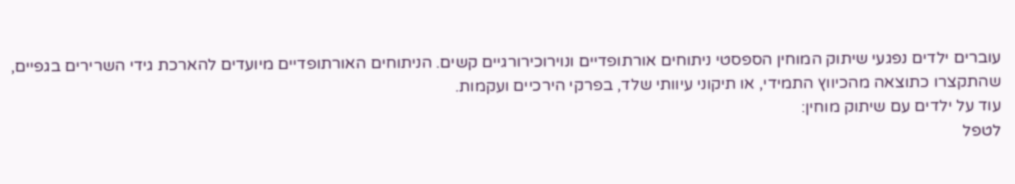עוברים ילדים נפגעי שיתוק המוחין הספסטי ניתוחים אורתופדיים ונוירוכירורגיים קשים. הניתוחים האורתופדיים מיועדים להארכת גידי השרירים בגפיים, שהתקצרו כתוצאה מהכיווץ התמידי, או תיקוני עיוותי שלד, בפרקי הירכיים ועקמות.
עוד על ילדים עם שיתוק מוחין:
לטפל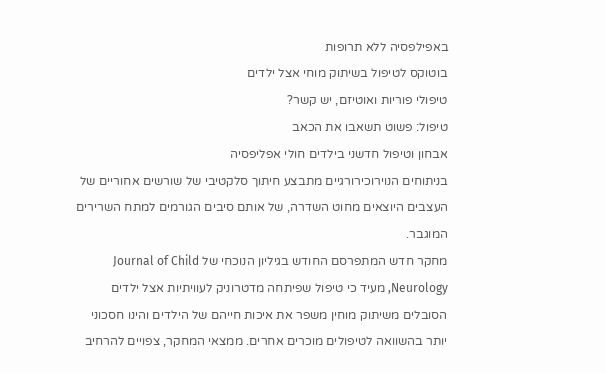באפילפסיה ללא תרופות
בוטוקס לטיפול בשיתוק מוחי אצל ילדים
טיפולי פוריות ואוטיזם, יש קשר?
טיפול: פשוט תשאבו את הכאב
אבחון וטיפול חדשני בילדים חולי אפליפסיה
בניתוחים הנוירוכירורגיים מתבצע חיתוך סלקטיבי של שורשים אחוריים של העצבים היוצאים מחוט השדרה, של אותם סיבים הגורמים למתח השרירים המוגבר.
מחקר חדש המתפרסם החודש בגיליון הנוכחי של Journal of Child Neurology, מעיד כי טיפול שפיתחה מדטרוניק לעוויתיות אצל ילדים הסובלים משיתוק מוחין משפר את איכות חייהם של הילדים והינו חסכוני יותר בהשוואה לטיפולים מוכרים אחרים. ממצאי המחקר, צפויים להרחיב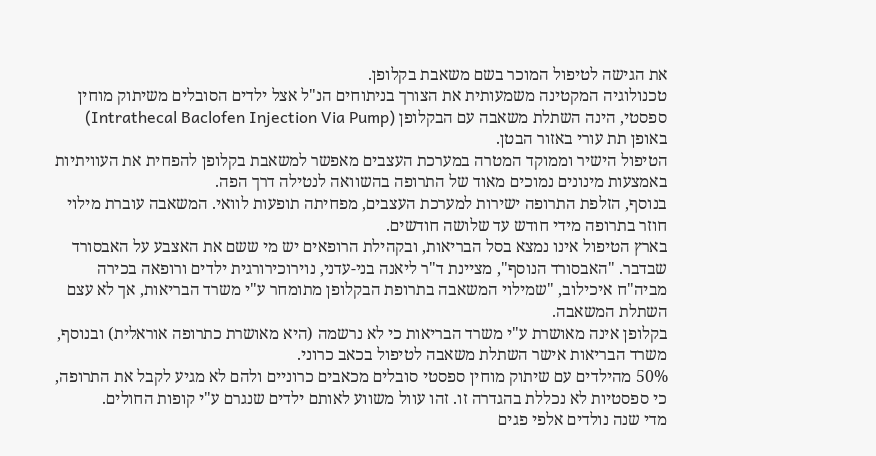את הגישה לטיפול המוכר בשם משאבת בקלופן.
טכנולוגיה המקטינה משמעותית את הצורך בניתוחים הנ"ל אצל ילדים הסובלים משיתוק מוחין ספסטי, הינה השתלת משאבה עם הבקלופן (Intrathecal Baclofen Injection Via Pump) באופן תת עורי באזור הבטן.
הטיפול הישיר וממוקד המטרה במערכת העצבים מאפשר למשאבת בקלופן להפחית את העוויתיות באמצעות מינונים נמוכים מאוד של התרופה בהשוואה לנטילה דרך הפה.
בנוסף, הזלפת התרופה ישירות למערכת העצבים, מפחיתה תופעות לוואי. המשאבה עוברת מילוי חוזר בתרופה מידי חודש עד שלושה חודשים.
בארץ הטיפול אינו נמצא בסל הבריאות, ובקהילת הרופאים יש מי ששם את האצבע על האבסורד שבדבר. "האבסורד הנוסף", מציינת ד"ר ליאנה בני-עדני, נוירוכירורגית ילדים ורופאה בכירה מביה"ח איכילוב, "שמילוי המשאבה בתרופת הבקלופן מתומחר ע"י משרד הבריאות, אך לא עצם השתלת המשאבה.
בקלופן אינה מאושרת ע"י משרד הבריאות כי לא נרשמה (היא מאושרת כתרופה אוראלית) ובנוסף, משרד הבריאות אישר השתלת משאבה לטיפול בכאב כרוני.
50% מהילדים עם שיתוק מוחין ספסטי סובלים מכאבים כרוניים ולהם לא מגיע לקבל את התרופה, כי ספסטיות לא נכללת בהגדרה זו. זהו עוול משווע לאותם ילדים שנגרם ע"י קופות החולים.
מדי שנה נולדים אלפי פגים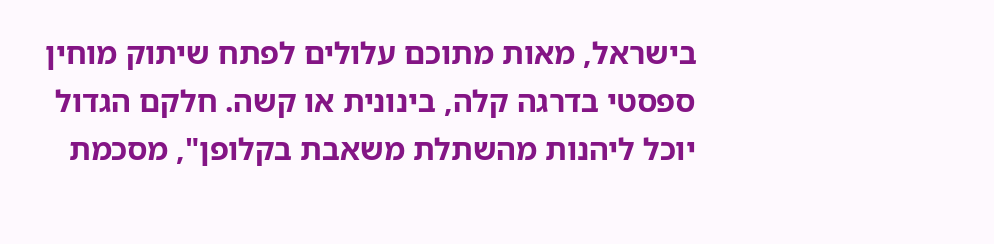בישראל, מאות מתוכם עלולים לפתח שיתוק מוחין ספסטי בדרגה קלה, בינונית או קשה. חלקם הגדול יוכל ליהנות מהשתלת משאבת בקלופן", מסכמת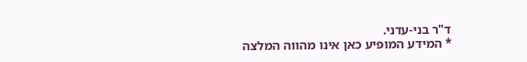ד"ר בני-עדני.
* המידע המופיע כאן אינו מהווה המלצה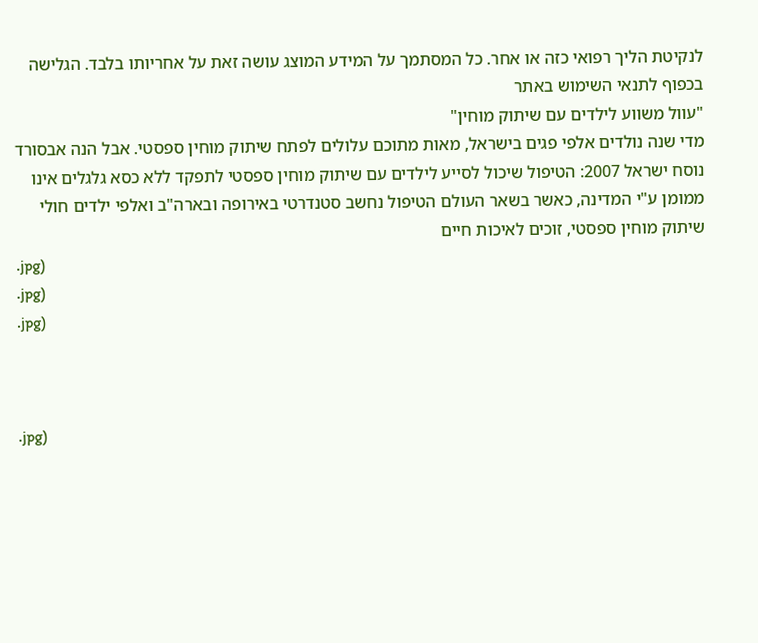לנקיטת הליך רפואי כזה או אחר. כל המסתמך על המידע המוצג עושה זאת על אחריותו בלבד. הגלישה בכפוף לתנאי השימוש באתר
"עוול משווע לילדים עם שיתוק מוחין"
מדי שנה נולדים אלפי פגים בישראל, מאות מתוכם עלולים לפתח שיתוק מוחין ספסטי. אבל הנה אבסורד נוסח ישראל 2007: הטיפול שיכול לסייע לילדים עם שיתוק מוחין ספסטי לתפקד ללא כסא גלגלים אינו ממומן ע"י המדינה, כאשר בשאר העולם הטיפול נחשב סטנדרטי באירופה ובארה"ב ואלפי ילדים חולי שיתוק מוחין ספסטי, זוכים לאיכות חיים
.jpg)
.jpg)
.jpg)



.jpg)